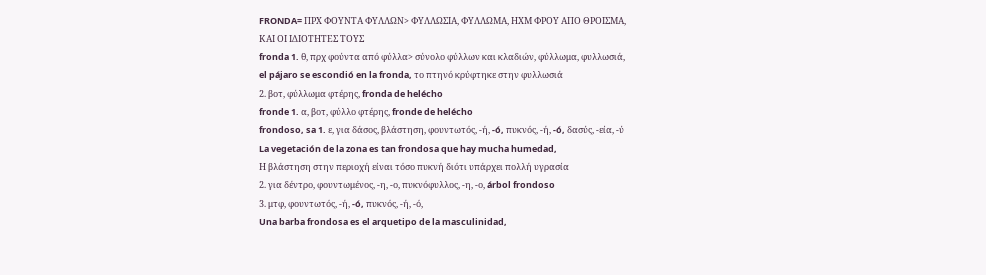FRONDA= ΠΡΧ ΦΟΥΝΤΑ ΦΥΛΛΩΝ> ΦΥΛΛΩΣΙΑ, ΦΥΛΛΩΜΑ, ΗΧΜ ΦΡΟΥ ΑΠΟ ΘΡΟΙΣΜΑ,
ΚΑΙ ΟΙ ΙΔΙΟΤΗΤΕΣ ΤΟΥΣ
fronda 1. θ, πρχ φούντα από φύλλα> σύνολο φύλλων και κλαδιών, φύλλωμα, φυλλωσιά,
el pájaro se escondió en la fronda, το πτηνό κρύφτηκε στην φυλλωσιά
2. βοτ, φύλλωμα φτέρης, fronda de helécho
fronde 1. α, βοτ, φύλλο φτέρης, fronde de helécho
frondoso, sa 1. ε, για δάσος, βλάστηση, φουντωτός, -ή, -ó, πυκνός, -ή, -ó, δασύς, -εία, -ύ
La vegetación de la zona es tan frondosa que hay mucha humedad,
Η βλάστηση στην περιοχή είναι τόσο πυκνή διότι υπάρχει πολλή υγρασία
2. για δέντρο, φουντωμένος, -η, -ο, πυκνόφυλλος, -η, -ο, árbol frondoso
3. μτφ, φουντωτός, -ή, -ó, πυκνός, -ή, -ό,
Una barba frondosa es el arquetipo de la masculinidad,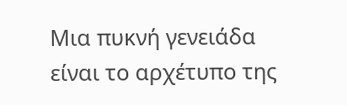Μια πυκνή γενειάδα είναι το αρχέτυπο της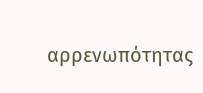αρρενωπότητας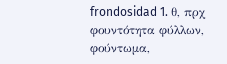frondosidad 1. θ, πρχ φουντότητα φύλλων, φούντωμα,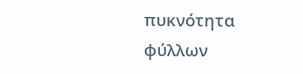πυκνότητα φύλλων